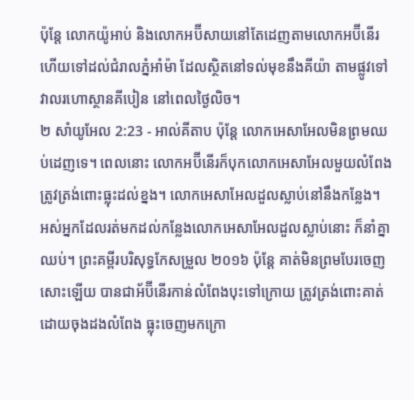ប៉ុន្តែ លោកយ៉ូអាប់ និងលោកអប៊ីសាយនៅតែដេញតាមលោកអប៊ីនើរ ហើយទៅដល់ជំរាលភ្នំអាំម៉ា ដែលស្ថិតនៅទល់មុខនឹងគីយ៉ា តាមផ្លូវទៅវាលរហោស្ថានគីបៀន នៅពេលថ្ងៃលិច។
២ សាំយូអែល 2:23 - អាល់គីតាប ប៉ុន្តែ លោកអេសាអែលមិនព្រមឈប់ដេញទេ។ ពេលនោះ លោកអប៊ីនើរក៏បុកលោកអេសាអែលមួយលំពែង ត្រូវត្រង់ពោះធ្លុះដល់ខ្នង។ លោកអេសាអែលដួលស្លាប់នៅនឹងកន្លែង។ អស់អ្នកដែលរត់មកដល់កន្លែងលោកអេសាអែលដួលស្លាប់នោះ ក៏នាំគ្នាឈប់។ ព្រះគម្ពីរបរិសុទ្ធកែសម្រួល ២០១៦ ប៉ុន្តែ គាត់មិនព្រមបែរចេញសោះឡើយ បានជាអ័ប៊ីនើរកាន់លំពែងបុះទៅក្រោយ ត្រូវត្រង់ពោះគាត់ ដោយចុងដងលំពែង ធ្លុះចេញមកក្រោ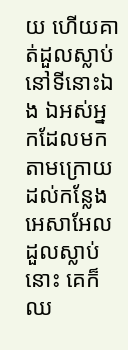យ ហើយគាត់ដួលស្លាប់នៅទីនោះឯង ឯអស់អ្នកដែលមកតាមក្រោយ ដល់កន្លែងអេសាអែលដួលស្លាប់នោះ គេក៏ឈ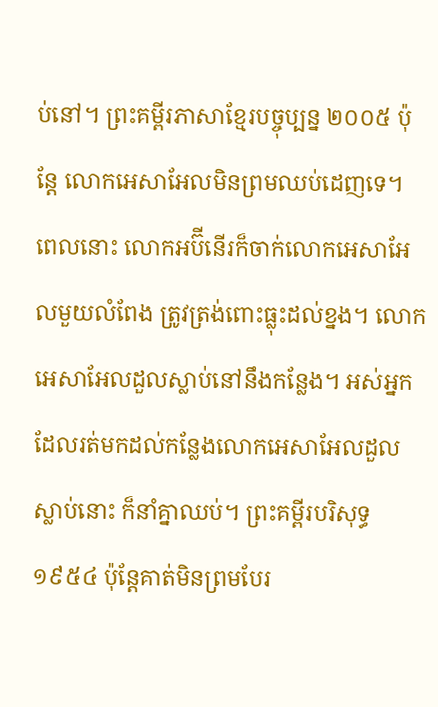ប់នៅ។ ព្រះគម្ពីរភាសាខ្មែរបច្ចុប្បន្ន ២០០៥ ប៉ុន្តែ លោកអេសាអែលមិនព្រមឈប់ដេញទេ។ ពេលនោះ លោកអប៊ីនើរក៏ចាក់លោកអេសាអែលមួយលំពែង ត្រូវត្រង់ពោះធ្លុះដល់ខ្នង។ លោកអេសាអែលដួលស្លាប់នៅនឹងកន្លែង។ អស់អ្នកដែលរត់មកដល់កន្លែងលោកអេសាអែលដួលស្លាប់នោះ ក៏នាំគ្នាឈប់។ ព្រះគម្ពីរបរិសុទ្ធ ១៩៥៤ ប៉ុន្តែគាត់មិនព្រមបែរ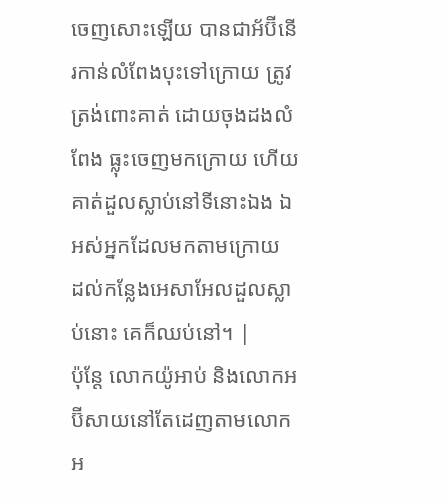ចេញសោះឡើយ បានជាអ័ប៊ីនើរកាន់លំពែងបុះទៅក្រោយ ត្រូវត្រង់ពោះគាត់ ដោយចុងដងលំពែង ធ្លុះចេញមកក្រោយ ហើយគាត់ដួលស្លាប់នៅទីនោះឯង ឯអស់អ្នកដែលមកតាមក្រោយ ដល់កន្លែងអេសាអែលដួលស្លាប់នោះ គេក៏ឈប់នៅ។ |
ប៉ុន្តែ លោកយ៉ូអាប់ និងលោកអប៊ីសាយនៅតែដេញតាមលោកអ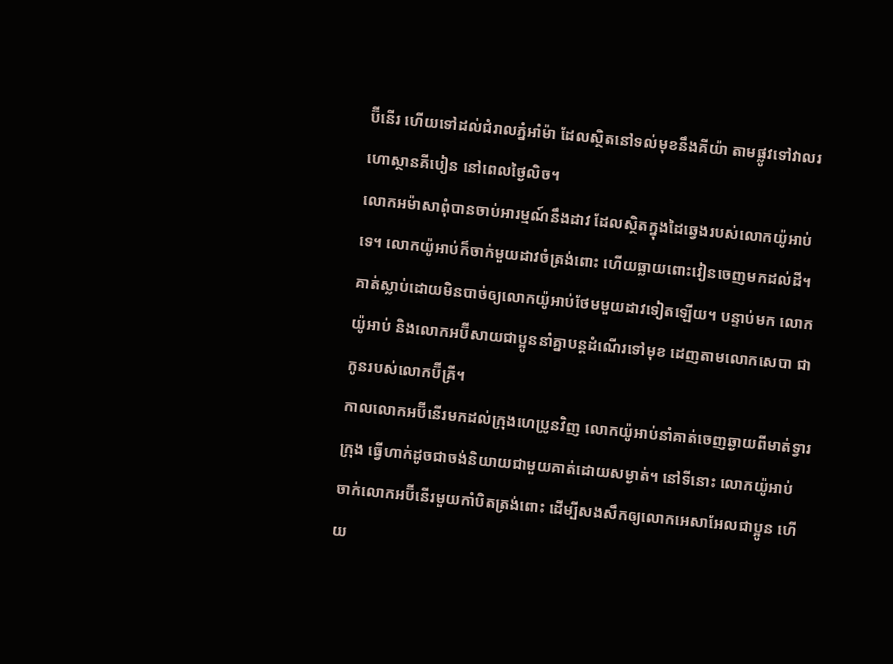ប៊ីនើរ ហើយទៅដល់ជំរាលភ្នំអាំម៉ា ដែលស្ថិតនៅទល់មុខនឹងគីយ៉ា តាមផ្លូវទៅវាលរហោស្ថានគីបៀន នៅពេលថ្ងៃលិច។
លោកអម៉ាសាពុំបានចាប់អារម្មណ៍នឹងដាវ ដែលស្ថិតក្នុងដៃឆ្វេងរបស់លោកយ៉ូអាប់ទេ។ លោកយ៉ូអាប់ក៏ចាក់មួយដាវចំត្រង់ពោះ ហើយធ្លាយពោះវៀនចេញមកដល់ដី។ គាត់ស្លាប់ដោយមិនបាច់ឲ្យលោកយ៉ូអាប់ថែមមួយដាវទៀតឡើយ។ បន្ទាប់មក លោកយ៉ូអាប់ និងលោកអប៊ីសាយជាប្អូននាំគ្នាបន្តដំណើរទៅមុខ ដេញតាមលោកសេបា ជាកូនរបស់លោកប៊ីគ្រី។
កាលលោកអប៊ីនើរមកដល់ក្រុងហេប្រូនវិញ លោកយ៉ូអាប់នាំគាត់ចេញឆ្ងាយពីមាត់ទ្វារក្រុង ធ្វើហាក់ដូចជាចង់និយាយជាមួយគាត់ដោយសម្ងាត់។ នៅទីនោះ លោកយ៉ូអាប់ចាក់លោកអប៊ីនើរមួយកាំបិតត្រង់ពោះ ដើម្បីសងសឹកឲ្យលោកអេសាអែលជាប្អូន ហើយ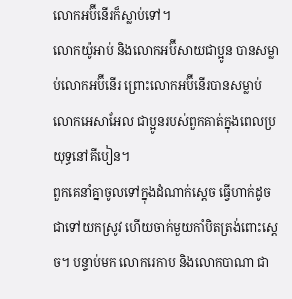លោកអប៊ីនើរក៏ស្លាប់ទៅ។
លោកយ៉ូអាប់ និងលោកអប៊ីសាយជាប្អូន បានសម្លាប់លោកអប៊ីនើរ ព្រោះលោកអប៊ីនើរបានសម្លាប់លោកអេសាអែល ជាប្អូនរបស់ពួកគាត់ក្នុងពេលប្រយុទ្ធនៅគីបៀន។
ពួកគេនាំគ្នាចូលទៅក្នុងដំណាក់ស្តេច ធ្វើហាក់ដូចជាទៅយកស្រូវ ហើយចាក់មួយកាំបិតត្រង់ពោះស្តេច។ បន្ទាប់មក លោករេកាប និងលោកបាណា ជា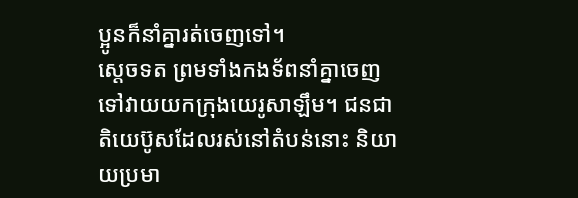ប្អូនក៏នាំគ្នារត់ចេញទៅ។
ស្តេចទត ព្រមទាំងកងទ័ពនាំគ្នាចេញទៅវាយយកក្រុងយេរូសាឡឹម។ ជនជាតិយេប៊ូសដែលរស់នៅតំបន់នោះ និយាយប្រមា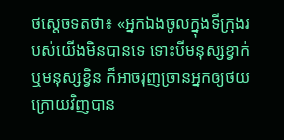ថស្តេចទតថា៖ «អ្នកឯងចូលក្នុងទីក្រុងរបស់យើងមិនបានទេ ទោះបីមនុស្សខ្វាក់ ឬមនុស្សខ្វិន ក៏អាចរុញច្រានអ្នកឲ្យថយក្រោយវិញបាន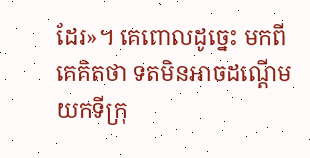ដែរ»។ គេពោលដូច្នេះ មកពីគេគិតថា ទតមិនអាចដណ្តើមយកទីក្រុ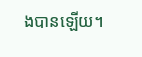ងបានឡើយ។